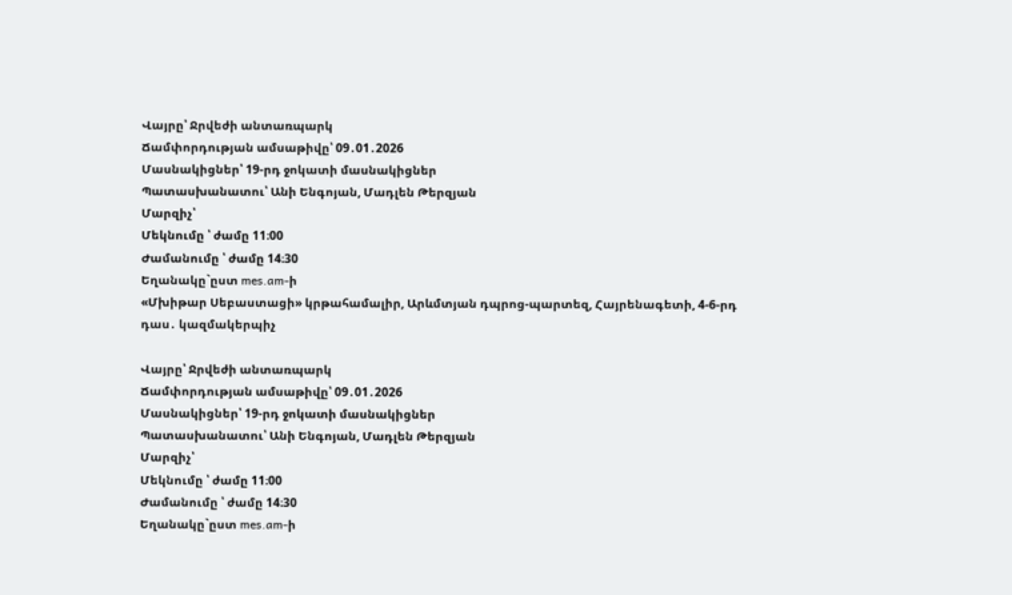Վայրը՝ Ջրվեժի անտառպարկ
Ճամփորդության ամսաթիվը՝ 09․01․2026
Մասնակիցներ՝ 19-րդ ջոկատի մասնակիցներ
Պատասխանատու՝ Անի Ենգոյան, Մադլեն Թերզյան
Մարզիչ՝
Մեկնումը ՝ ժամը 11։00
Ժամանումը ՝ ժամը 14։30
Եղանակը`ըստ mes.am-ի
«Մխիթար Սեբաստացի» կրթահամալիր, Արևմտյան դպրոց-պարտեզ, Հայրենագետի, 4-6-րդ դաս․ կազմակերպիչ

Վայրը՝ Ջրվեժի անտառպարկ
Ճամփորդության ամսաթիվը՝ 09․01․2026
Մասնակիցներ՝ 19-րդ ջոկատի մասնակիցներ
Պատասխանատու՝ Անի Ենգոյան, Մադլեն Թերզյան
Մարզիչ՝
Մեկնումը ՝ ժամը 11։00
Ժամանումը ՝ ժամը 14։30
Եղանակը`ըստ mes.am-ի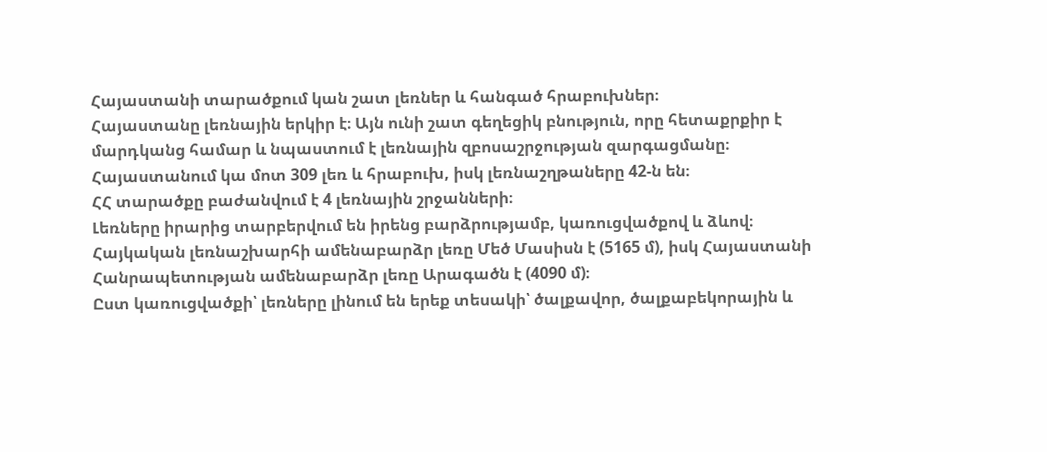Հայաստանի տարածքում կան շատ լեռներ և հանգած հրաբուխներ։
Հայաստանը լեռնային երկիր է։ Այն ունի շատ գեղեցիկ բնություն, որը հետաքրքիր է մարդկանց համար և նպաստում է լեռնային զբոսաշրջության զարգացմանը։
Հայաստանում կա մոտ 309 լեռ և հրաբուխ, իսկ լեռնաշղթաները 42-ն են։
ՀՀ տարածքը բաժանվում է 4 լեռնային շրջանների։
Լեռները իրարից տարբերվում են իրենց բարձրությամբ, կառուցվածքով և ձևով։
Հայկական լեռնաշխարհի ամենաբարձր լեռը Մեծ Մասիսն է (5165 մ), իսկ Հայաստանի Հանրապետության ամենաբարձր լեռը Արագածն է (4090 մ)։
Ըստ կառուցվածքի՝ լեռները լինում են երեք տեսակի՝ ծալքավոր, ծալքաբեկորային և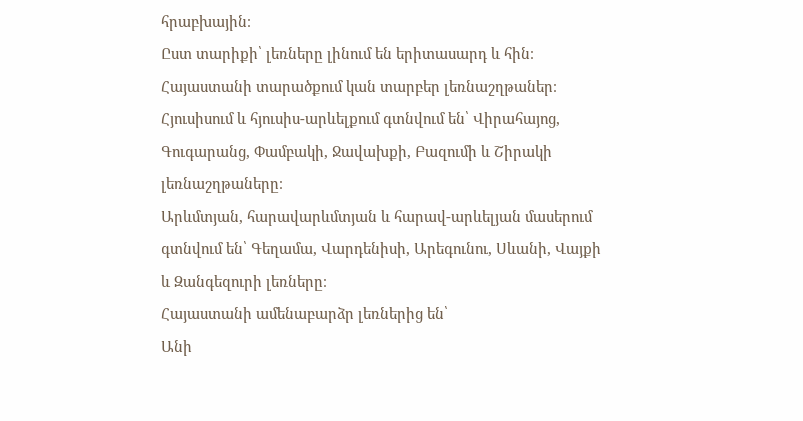հրաբխային։
Ըստ տարիքի՝ լեռները լինում են երիտասարդ և հին։
Հայաստանի տարածքում կան տարբեր լեռնաշղթաներ։
Հյուսիսում և հյուսիս-արևելքում գտնվում են՝ Վիրահայոց, Գուգարանց, Փամբակի, Ջավախքի, Բազումի և Շիրակի լեռնաշղթաները։
Արևմտյան, հարավարևմտյան և հարավ-արևելյան մասերում գտնվում են՝ Գեղամա, Վարդենիսի, Արեգունու, Սևանի, Վայքի և Զանգեզուրի լեռները։
Հայաստանի ամենաբարձր լեռներից են՝
Անի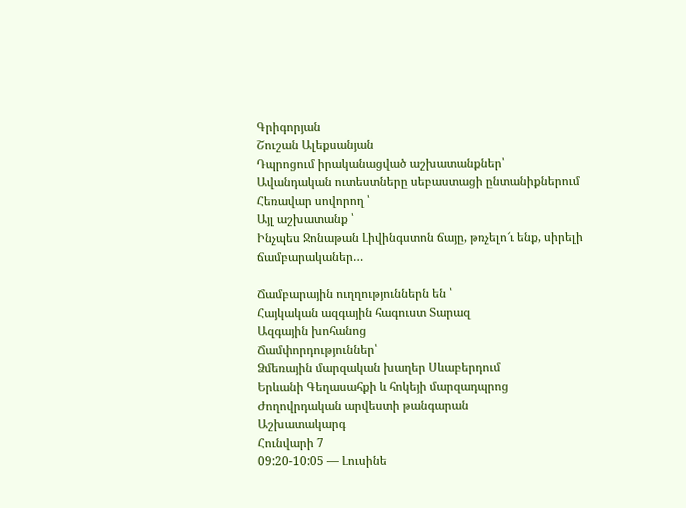Գրիգորյան
Շուշան Ալեքսանյան
Դպրոցում իրականացված աշխատանքներ՝
Ավանդական ուտեստները սեբաստացի ընտանիքներում
Հեռավար սովորող ՝
Այլ աշխատանք ՝
Ինչպես Ջոնաթան Լիվինգստոն ճայը, թռչելո՜ւ ենք, սիրելի ճամբարականեր…

Ճամբարային ուղղություններն են ՝
Հայկական ազգային հագուստ Տարազ
Ազգային խոհանոց
Ճամփորդություններ՝
Ձմեռային մարզական խաղեր Սևաբերդում
Երևանի Գեղասահքի և հոկեյի մարզադպրոց
Ժողովրդական արվեստի թանգարան
Աշխատակարգ
Հունվարի 7
09:20-10:05 — Լուսինե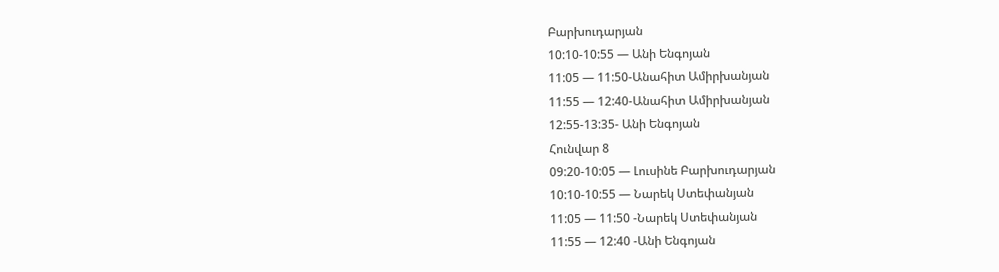Բարխուդարյան
10:10-10:55 — Անի Ենգոյան
11:05 — 11:50-Անահիտ Ամիրխանյան
11:55 — 12:40-Անահիտ Ամիրխանյան
12:55-13:35- Անի Ենգոյան
Հունվար 8
09:20-10:05 — Լուսինե Բարխուդարյան
10:10-10:55 — Նարեկ Ստեփանյան
11:05 — 11:50 -Նարեկ Ստեփանյան
11:55 — 12:40 -Անի Ենգոյան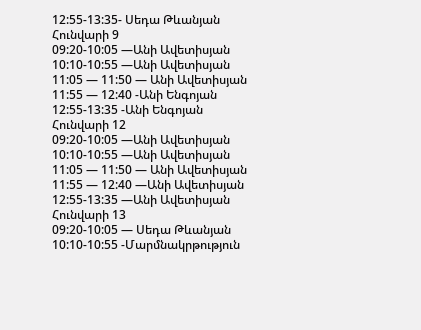12:55-13:35- Սեդա Թևանյան
Հունվարի 9
09:20-10:05 —Անի Ավետիսյան
10:10-10:55 —Անի Ավետիսյան
11:05 — 11:50 — Անի Ավետիսյան
11:55 — 12:40 -Անի Ենգոյան
12:55-13:35 -Անի Ենգոյան
Հունվարի 12
09:20-10:05 —Անի Ավետիսյան
10:10-10:55 —Անի Ավետիսյան
11:05 — 11:50 — Անի Ավետիսյան
11:55 — 12:40 —Անի Ավետիսյան
12:55-13:35 —Անի Ավետիսյան
Հունվարի 13
09:20-10:05 — Սեդա Թևանյան
10:10-10:55 -Մարմնակրթություն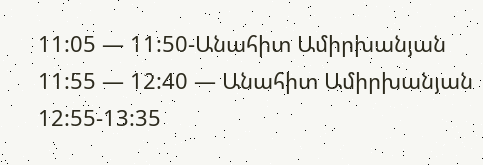11:05 — 11:50-Անահիտ Ամիրխանյան
11:55 — 12:40 — Անահիտ Ամիրխանյան
12:55-13:35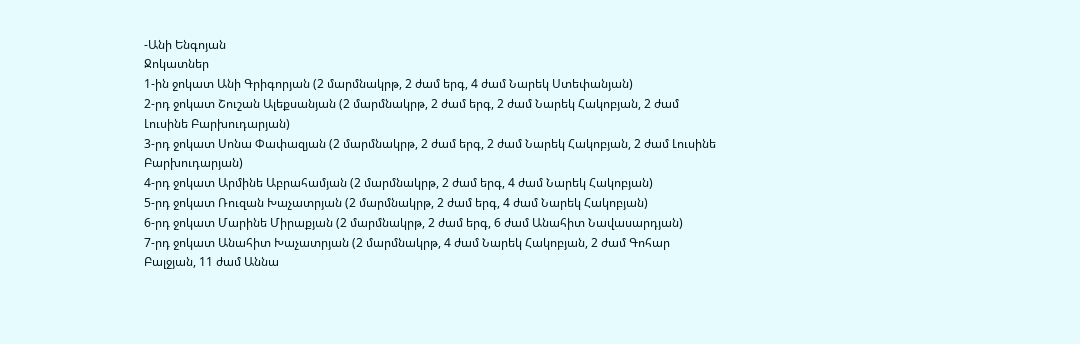-Անի Ենգոյան
Ջոկատներ
1-ին ջոկատ Անի Գրիգորյան (2 մարմնակրթ, 2 ժամ երգ, 4 ժամ Նարեկ Ստեփանյան)
2-րդ ջոկատ Շուշան Ալեքսանյան (2 մարմնակրթ, 2 ժամ երգ, 2 ժամ Նարեկ Հակոբյան, 2 ժամ Լուսինե Բարխուդարյան)
3-րդ ջոկատ Սոնա Փափազյան (2 մարմնակրթ, 2 ժամ երգ, 2 ժամ Նարեկ Հակոբյան, 2 ժամ Լուսինե Բարխուդարյան)
4-րդ ջոկատ Արմինե Աբրահամյան (2 մարմնակրթ, 2 ժամ երգ, 4 ժամ Նարեկ Հակոբյան)
5-րդ ջոկատ Ռուզան Խաչատրյան (2 մարմնակրթ, 2 ժամ երգ, 4 ժամ Նարեկ Հակոբյան)
6-րդ ջոկատ Մարինե Միրաքյան (2 մարմնակրթ, 2 ժամ երգ, 6 ժամ Անահիտ Նավասարդյան)
7-րդ ջոկատ Անահիտ Խաչատրյան (2 մարմնակրթ, 4 ժամ Նարեկ Հակոբյան, 2 ժամ Գոհար Բալջյան, 11 ժամ Աննա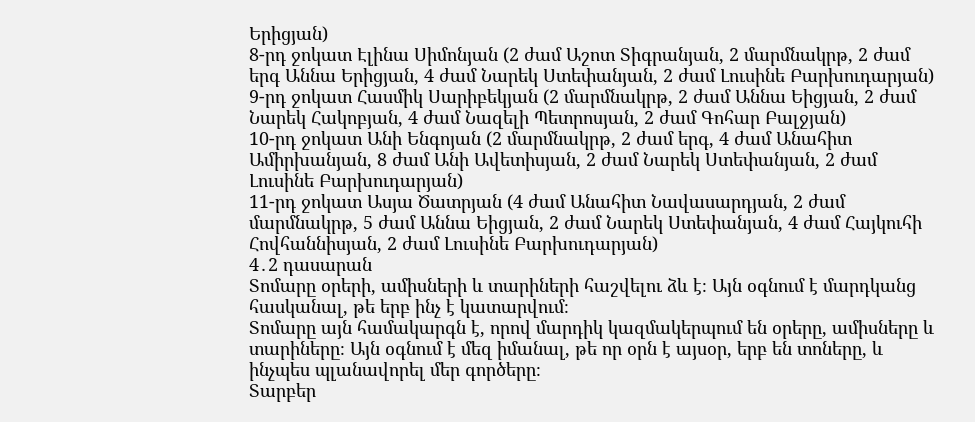Երիցյան)
8-րդ ջոկատ Էլինա Սիմոնյան (2 ժամ Աշոտ Տիգրանյան, 2 մարմնակրթ, 2 ժամ երգ Աննա Երիցյան, 4 ժամ Նարեկ Ստեփանյան, 2 ժամ Լուսինե Բարխուդարյան)
9-րդ ջոկատ Հասմիկ Սարիբեկյան (2 մարմնակրթ, 2 ժամ Աննա Եիցյան, 2 ժամ Նարեկ Հակոբյան, 4 ժամ Նազելի Պետրոսյան, 2 ժամ Գոհար Բալջյան)
10-րդ ջոկատ Անի Ենգոյան (2 մարմնակրթ, 2 ժամ երգ, 4 ժամ Անահիտ Ամիրխանյան, 8 ժամ Անի Ավետիսյան, 2 ժամ Նարեկ Ստեփանյան, 2 ժամ Լուսինե Բարխուդարյան)
11-րդ ջոկատ Ասյա Ծատրյան (4 ժամ Անահիտ Նավասարդյան, 2 ժամ մարմնակրթ, 5 ժամ Աննա Եիցյան, 2 ժամ Նարեկ Ստեփանյան, 4 ժամ Հայկուհի Հովհաննիսյան, 2 ժամ Լուսինե Բարխուդարյան)
4․2 դասարան
Տոմարը օրերի, ամիսների և տարիների հաշվելու ձև է։ Այն օգնում է մարդկանց հասկանալ, թե երբ ինչ է կատարվում։
Տոմարը այն համակարգն է, որով մարդիկ կազմակերպում են օրերը, ամիսները և տարիները։ Այն օգնում է մեզ իմանալ, թե որ օրն է այսօր, երբ են տոները, և ինչպես պլանավորել մեր գործերը։
Տարբեր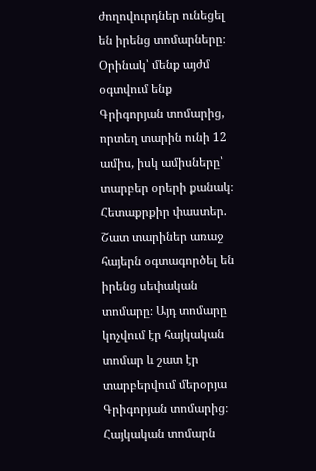ժողովուրդներ ունեցել են իրենց տոմարները։ Օրինակ՝ մենք այժմ օգտվում ենք Գրիգորյան տոմարից, որտեղ տարին ունի 12 ամիս, իսկ ամիսները՝ տարբեր օրերի քանակ։
Հետաքրքիր փաստեր.
Շատ տարիներ առաջ հայերն օգտագործել են իրենց սեփական տոմարը։ Այդ տոմարը կոչվում էր հայկական տոմար և շատ էր տարբերվում մերօրյա Գրիգորյան տոմարից։
Հայկական տոմարն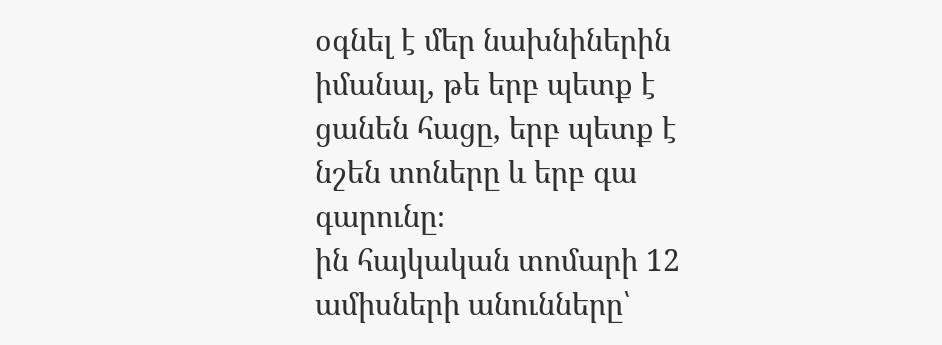օգնել է մեր նախնիներին իմանալ, թե երբ պետք է ցանեն հացը, երբ պետք է նշեն տոները և երբ գա գարունը։
ին հայկական տոմարի 12 ամիսների անունները՝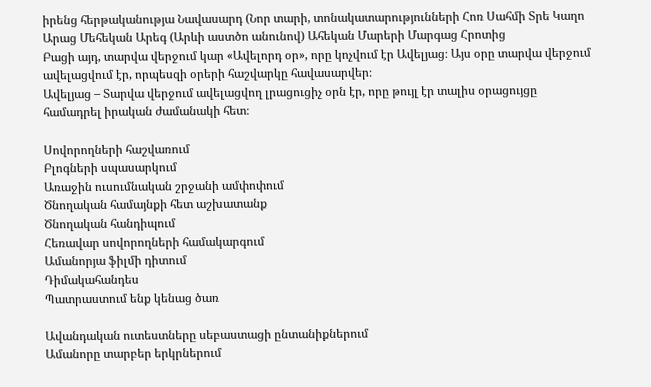իրենց հերթականությա Նավասարդ (Նոր տարի, տոնակատարությունների Հոռ Սահմի Տրե Կաղո Արաց Մեհեկան Արեգ (Արևի աստծո անունով) Ահեկան Մարերի Մարգաց Հրոտից
Բացի այդ, տարվա վերջում կար «Ավելորդ օր», որը կոչվում էր Ավելյաց։ Այս օրը տարվա վերջում ավելացվում էր, որպեսզի օրերի հաշվարկը հավասարվեր։
Ավելյաց – Տարվա վերջում ավելացվող լրացուցիչ օրն էր, որը թույլ էր տալիս օրացույցը համադրել իրական ժամանակի հետ։

Սովորողների հաշվառում
Բլոգների սպասարկում
Առաջին ուսումնական շրջանի ամփոփում
Ծնողական համայնքի հետ աշխատանք
Ծնողական հանդիպում
Հեռավար սովորողների համակարգում
Ամանորյա ֆիլմի դիտում
Դիմակահանդես
Պատրաստում ենք կենաց ծառ

Ավանդական ուտեստները սեբաստացի ընտանիքներում
Ամանորը տարբեր երկրներում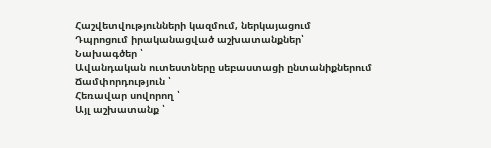Հաշվետվությունների կազմում, ներկայացում
Դպրոցում իրականացված աշխատանքներ՝
Նախագծեր ՝
Ավանդական ուտեստները սեբաստացի ընտանիքներում
Ճամփորդություն ՝
Հեռավար սովորող ՝
Այլ աշխատանք ՝